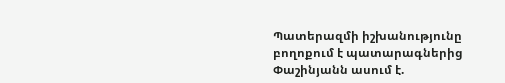Պատերազմի իշխանությունը բողոքում է պատարագներից
Փաշինյանն ասում է.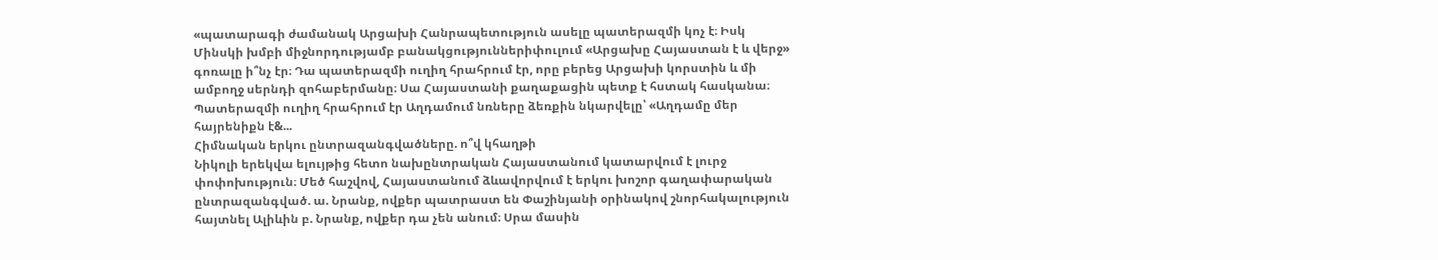«պատարագի ժամանակ Արցախի Հանրապետություն ասելը պատերազմի կոչ է։ Իսկ Մինսկի խմբի միջնորդությամբ բանակցություններիփուլում «Արցախը Հայաստան է և վերջ» գոռալը ի՞նչ էր։ Դա պատերազմի ուղիղ հրահրում էր, որը բերեց Արցախի կորստին և մի ամբողջ սերնդի զոհաբերմանը։ Սա Հայաստանի քաղաքացին պետք է հստակ հասկանա։ Պատերազմի ուղիղ հրահրում էր Աղդամում նռները ձեռքին նկարվելը՝ «Աղդամը մեր հայրենիքն է&...
Հիմնական երկու ընտրազանգվածները. ո՞վ կհաղթի
Նիկոլի երեկվա ելույթից հետո նախընտրական Հայաստանում կատարվում է լուրջ փոփոխություն։ Մեծ հաշվով, Հայաստանում ձևավորվում է երկու խոշոր գաղափարական ընտրազանգված. ա. Նրանք, ովքեր պատրաստ են Փաշինյանի օրինակով շնորհակալություն հայտնել Ալիևին բ. Նրանք, ովքեր դա չեն անում։ Սրա մասին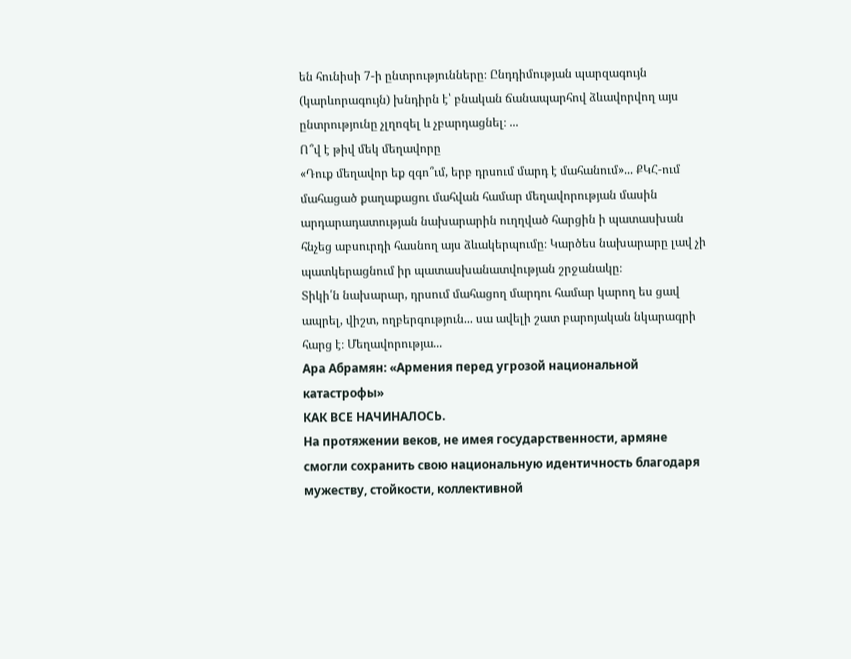են հունիսի 7-ի ընտրությունները։ Ընդդիմության պարզագույն (կարևորագույն) խնդիրն է՝ բնական ճանապարհով ձևավորվող այս ընտրությունը չլղոզել և չբարդացնել։ ...
Ո՞վ է թիվ մեկ մեղավորը
«Դուք մեղավոր եք զգո՞ւմ, երբ դրսում մարդ է մահանում»... ՔԿՀ-ում մահացած քաղաքացու մահվան համար մեղավորության մասին արդարադատության նախարարին ուղղված հարցին ի պատասխան հնչեց աբսուրդի հասնող այս ձևակերպումը։ Կարծես նախարարը լավ չի պատկերացնում իր պատասխանատվության շրջանակը։
Տիկի՛ն նախարար, դրսում մահացող մարդու համար կարող ես ցավ ապրել, վիշտ, ողբերգություն... սա ավելի շատ բարոյական նկարագրի հարց է։ Մեղավորությա...
Ара Абрамян: «Армения перед угрозой национальной катастрофы»
КАК ВСЕ НАЧИНАЛОСЬ.
На протяжении веков, не имея государственности, армяне смогли сохранить свою национальную идентичность благодаря мужеству, стойкости, коллективной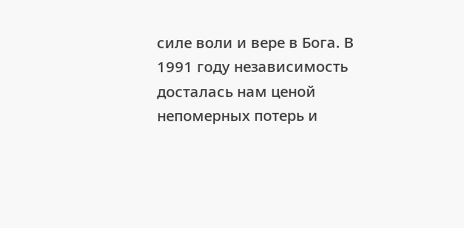силе воли и вере в Бога. В 1991 году независимость досталась нам ценой непомерных потерь и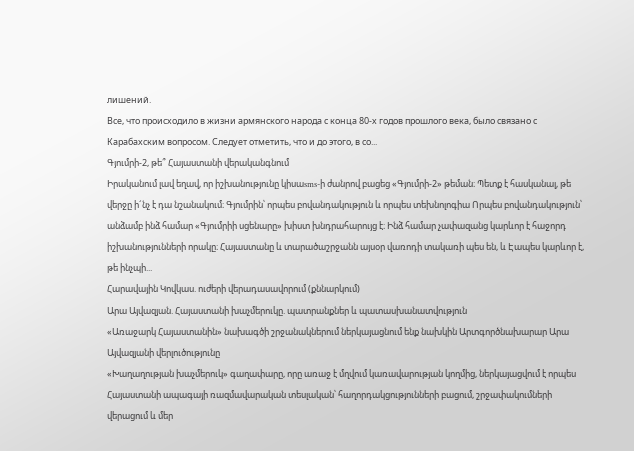лишений.
Все, что происходило в жизни армянского народа с конца 80-х годов прошлого века, было связано с Карабахским вопросом. Следует отметить, что и до этого, в со...
Գյումրի-2, թե՞ Հայաստանի վերականգնում
Իրականում լավ եղավ, որ իշխանությունը կիսաsms-ի ժանրով բացեց «Գյումրի-2» թեման։ Պետք է հասկանալ, թե վերջը ի´նչ է դա նշանակում։ Գյումրին՝ որպես բովանդակություն և որպես տեխնոլոգիա Որպես բովանդակություն՝ անձամբ ինձ համար «Գյումրիի սցենարը» խիստ խնդրահարույց է։ Ինձ համար չափազանց կարևոր է հաջորդ իշխանությունների որակը։ Հայաստանը և տարածաշրջանն այսօր վառոդի տակառի պես են, և Էապես կարևոր է, թե ինչպի...
Հարավային Կովկաս. ուժերի վերադասավորում (քննարկում)
Արա Այվազյան. Հայաստանի խաչմերուկը. պատրանքներ և պատասխանատվություն
«Առաջարկ Հայաստանին» նախագծի շրջանակներում ներկայացնում ենք նախկին Արտգործնախարար Արա Այվազյանի վերլուծությունը
«Խաղաղության խաչմերուկ» գաղափարը, որը առաջ է մղվում կառավարության կողմից, ներկայացվում է որպես Հայաստանի ապագայի ռազմավարական տեսլական՝ հաղորդակցությունների բացում, շրջափակումների վերացում և մեր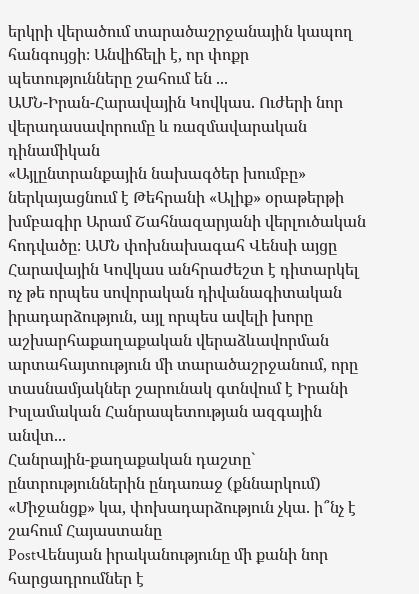երկրի վերածում տարածաշրջանային կապող հանգույցի։ Անվիճելի է, որ փոքր պետությունները շահում են ...
ԱՄՆ-Իրան-Հարավային Կովկաս. Ուժերի նոր վերադասավորումը և ռազմավարական դինամիկան
«Այլընտրանքային նախագծեր խումբը» ներկայացնում է Թեհրանի «Ալիք» օրաթերթի խմբագիր Արամ Շահնազարյանի վերլուծական հոդվածը։ ԱՄՆ փոխնախագահ Վենսի այցը Հարավային Կովկաս անհրաժեշտ է դիտարկել ոչ թե որպես սովորական դիվանագիտական իրադարձություն, այլ որպես ավելի խորը աշխարհաքաղաքական վերաձևավորման արտահայտություն մի տարածաշրջանում, որը տասնամյակներ շարունակ գտնվում է Իրանի Իսլամական Հանրապետության ազգային անվտ...
Հանրային-քաղաքական դաշտը` ընտրություններին ընդառաջ (քննարկում)
«Միջանցք» կա, փոխադարձություն չկա. ի՞նչ է շահում Հայաստանը
PostՎենսյան իրականությունը մի քանի նոր հարցադրումներ է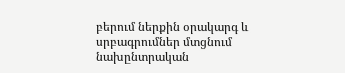բերում ներքին օրակարգ և սրբագրումներ մտցնում նախընտրական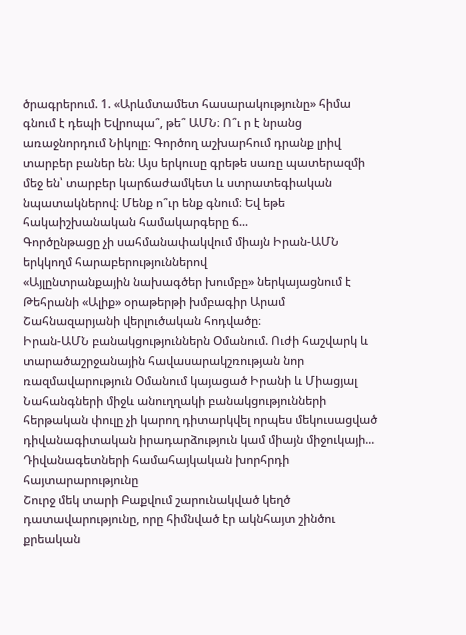ծրագրերում. 1. «Արևմտամետ հասարակությունը» հիմա գնում է դեպի Եվրոպա՞, թե՞ ԱՄՆ։ Ո՞ւ ր է նրանց առաջնորդում Նիկոլը։ Գործող աշխարհում դրանք լրիվ տարբեր բաներ են։ Այս երկուսը գրեթե սառը պատերազմի մեջ են՝ տարբեր կարճաժամկետ և ստրատեգիական նպատակներով։ Մենք ո՞ւր ենք գնում։ Եվ եթե հակաիշխանական համակարգերը ճ...
Գործընթացը չի սահմանափակվում միայն Իրան-ԱՄՆ երկկողմ հարաբերություններով
«Այլընտրանքային նախագծեր խումբը» ներկայացնում է Թեհրանի «Ալիք» օրաթերթի խմբագիր Արամ Շահնազարյանի վերլուծական հոդվածը։
Իրան-ԱՄՆ բանակցություններն Օմանում. Ուժի հաշվարկ և տարածաշրջանային հավասարակշռության նոր ռազմավարություն Օմանում կայացած Իրանի և Միացյալ Նահանգների միջև անուղղակի բանակցությունների հերթական փուլը չի կարող դիտարկվել որպես մեկուսացված դիվանագիտական իրադարձություն կամ միայն միջուկայի...
Դիվանագետների համահայկական խորհրդի հայտարարությունը
Շուրջ մեկ տարի Բաքվում շարունակված կեղծ դատավարությունը, որը հիմնված էր ակնհայտ շինծու քրեական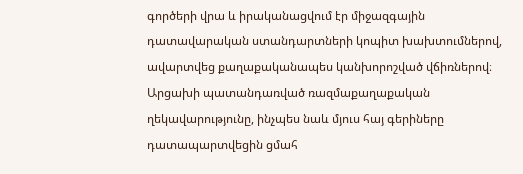գործերի վրա և իրականացվում էր միջազգային դատավարական ստանդարտների կոպիտ խախտումներով, ավարտվեց քաղաքականապես կանխորոշված վճիռներով։ Արցախի պատանդառված ռազմաքաղաքական ղեկավարությունը, ինչպես նաև մյուս հայ գերիները դատապարտվեցին ցմահ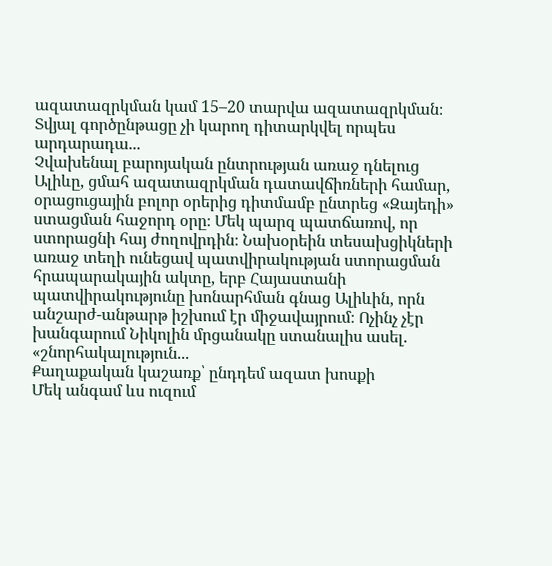ազատազրկման կամ 15–20 տարվա ազատազրկման։
Տվյալ գործընթացը չի կարող դիտարկվել որպես արդարադա...
Չվախենալ բարոյական ընտրության առաջ դնելուց
Ալիևը, ցմահ ազատազրկման դատավճիռների համար, օրացուցային բոլոր օրերից դիտմամբ ընտրեց «Զայեդի» ստացման հաջորդ օրը։ Մեկ պարզ պատճառով, որ ստորացնի հայ ժողովրդին։ Նախօրեին տեսախցիկների առաջ տեղի ունեցավ պատվիրակության ստորացման հրապարակային ակտը, երբ Հայաստանի պատվիրակությունը խոնարհման գնաց Ալիևին, որն անշարժ-անթարթ իշխում էր միջավայրում։ Ոչինչ չէր խանգարում Նիկոլին մրցանակը ստանալիս ասել. «շնորհակալություն...
Քաղաքական կաշառք՝ ընդդեմ ազատ խոսքի
Մեկ անգամ ևս ուզում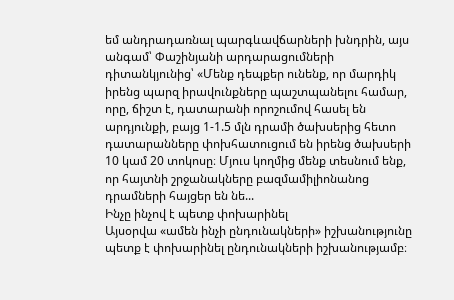եմ անդրադառնալ պարգևավճարների խնդրին, այս անգամ՝ Փաշինյանի արդարացումների դիտանկյունից՝ «Մենք դեպքեր ունենք, որ մարդիկ իրենց պարզ իրավունքները պաշտպանելու համար, որը, ճիշտ է, դատարանի որոշումով հասել են արդյունքի, բայց 1-1.5 մլն դրամի ծախսերից հետո դատարանները փոխհատուցում են իրենց ծախսերի 10 կամ 20 տոկոսը։ Մյուս կողմից մենք տեսնում ենք, որ հայտնի շրջանակները բազմամիլիոնանոց դրամների հայցեր են նե...
Ինչը ինչով է պետք փոխարինել
Այսօրվա «ամեն ինչի ընդունակների» իշխանությունը պետք է փոխարինել ընդունակների իշխանությամբ։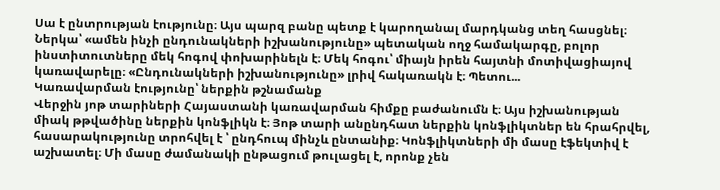Սա է ընտրության էությունը։ Այս պարզ բանը պետք է կարողանալ մարդկանց տեղ հասցնել։ Ներկա՝ «ամեն ինչի ընդունակների իշխանությունը» պետական ողջ համակարգը, բոլոր ինստիտուտները մեկ հոգով փոխարինելն է։ Մեկ հոգու՝ միայն իրեն հայտնի մոտիվացիայով կառավարելը։ «Ընդունակների իշխանությունը» լրիվ հակառակն է։ Պետու...
Կառավարման էությունը՝ ներքին թշնամանք
Վերջին յոթ տարիների Հայաստանի կառավարման հիմքը բաժանումն է։ Այս իշխանության միակ թթվածինը ներքին կոնֆլիկն է։ Յոթ տարի անընդհատ ներքին կոնֆլիկտներ են հրահրվել, հասարակությունը տրոհվել է ՝ ընդհուպ մինչև ընտանիք։ Կոնֆլիկտների մի մասը էֆեկտիվ է աշխատել։ Մի մասը ժամանակի ընթացում թուլացել է, որոնք չեն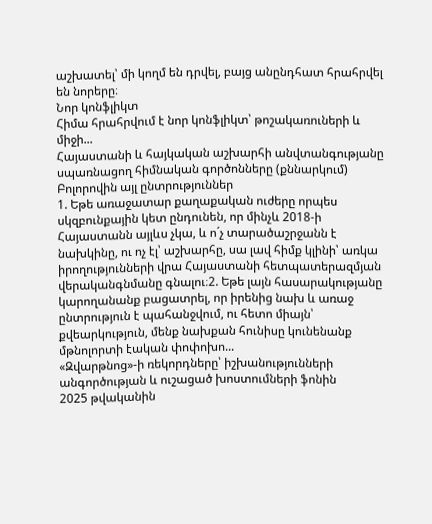աշխատել՝ մի կողմ են դրվել, բայց անընդհատ հրահրվել են նորերը։
Նոր կոնֆլիկտ
Հիմա հրահրվում է նոր կոնֆլիկտ՝ թոշակառուների և միջի...
Հայաստանի և հայկական աշխարհի անվտանգությանը սպառնացող հիմնական գործոնները (քննարկում)
Բոլորովին այլ ընտրություններ
1. Եթե առաջատար քաղաքական ուժերը որպես սկզբունքային կետ ընդունեն, որ մինչև 2018-ի Հայաստանն այլևս չկա, և ո´չ տարածաշրջանն է նախկինը, ու ոչ էլ՝ աշխարհը, սա լավ հիմք կլինի՝ առկա իրողությունների վրա Հայաստանի հետպատերազմյան վերականգնմանը գնալու։2. Եթե լայն հասարակությանը կարողանանք բացատրել, որ իրենից նախ և առաջ ընտրություն է պահանջվում, ու հետո միայն՝ քվեարկություն, մենք նախքան հունիսը կունենանք մթնոլորտի էական փոփոխո...
«Զվարթնոց»-ի ռեկորդները՝ իշխանությունների անգործության և ուշացած խոստումների ֆոնին
2025 թվականին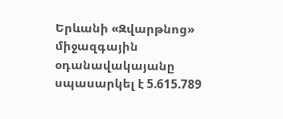Երևանի «Զվարթնոց» միջազգային օդանավակայանը սպասարկել է 5.615.789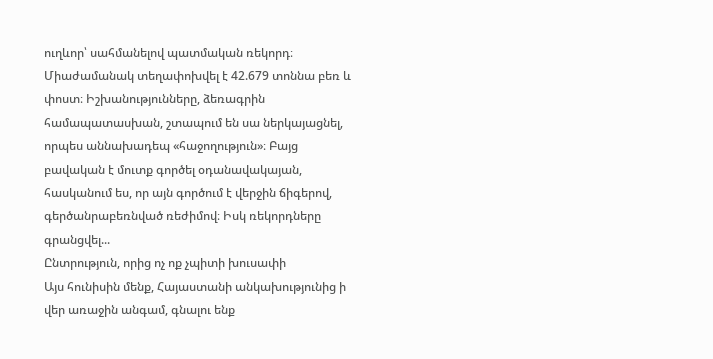ուղևոր՝ սահմանելով պատմական ռեկորդ։ Միաժամանակ տեղափոխվել է 42.679 տոննա բեռ և փոստ։ Իշխանությունները, ձեռագրին համապատասխան, շտապում են սա ներկայացնել, որպես աննախադեպ «հաջողություն»։ Բայց բավական է մուտք գործել օդանավակայան, հասկանում ես, որ այն գործում է վերջին ճիգերով, գերծանրաբեռնված ռեժիմով։ Իսկ ռեկորդները գրանցվել...
Ընտրություն, որից ոչ ոք չպիտի խուսափի
Այս հունիսին մենք, Հայաստանի անկախությունից ի վեր առաջին անգամ, գնալու ենք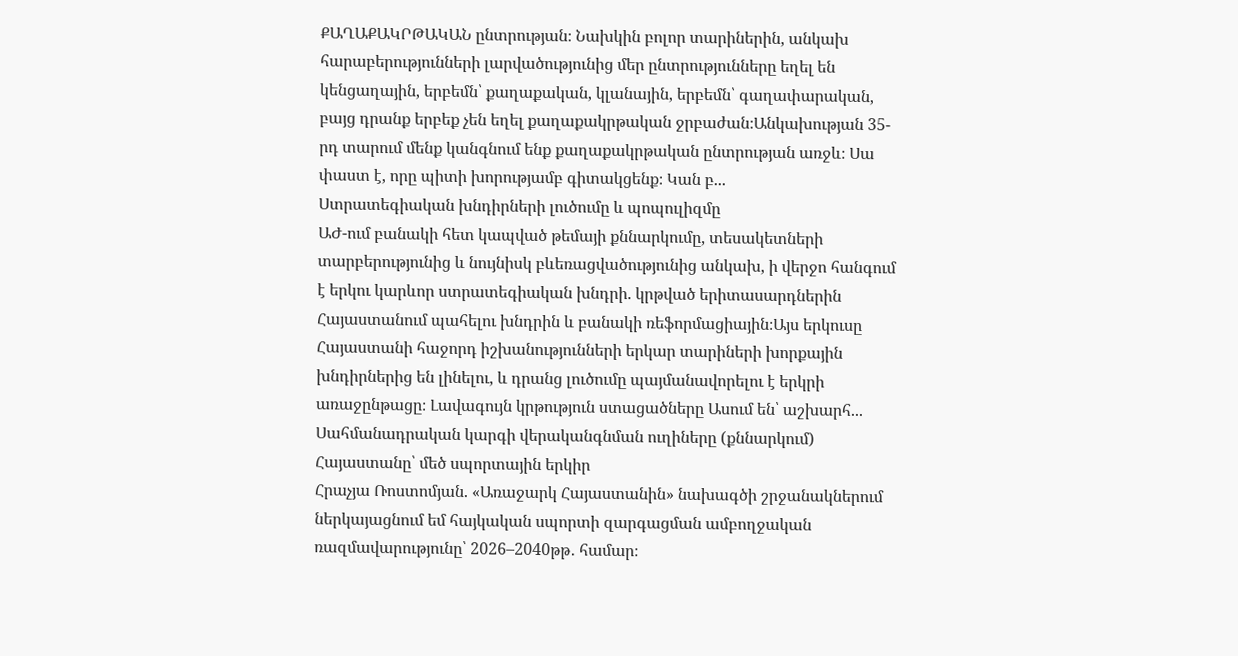ՔԱՂԱՔԱԿՐԹԱԿԱՆ ընտրության։ Նախկին բոլոր տարիներին, անկախ հարաբերությունների լարվածությունից մեր ընտրությունները եղել են կենցաղային, երբեմն՝ քաղաքական, կլանային, երբեմն՝ գաղափարական, բայց դրանք երբեք չեն եղել քաղաքակրթական ջրբաժան։Անկախության 35-րդ տարում մենք կանգնում ենք քաղաքակրթական ընտրության առջև։ Սա փաստ է, որը պիտի խորությամբ գիտակցենք։ Կան բ...
Ստրատեգիական խնդիրների լուծումը և պոպուլիզմը
ԱԺ-ում բանակի հետ կապված թեմայի քննարկումը, տեսակետների տարբերությունից և նույնիսկ բևեռացվածությունից անկախ, ի վերջո հանգում է երկու կարևոր ստրատեգիական խնդրի. կրթված երիտասարդներին Հայաստանում պահելու խնդրին և բանակի ռեֆորմացիային։Այս երկուսը Հայաստանի հաջորդ իշխանությունների երկար տարիների խորքային խնդիրներից են լինելու, և դրանց լուծումը պայմանավորելու է երկրի առաջընթացը։ Լավագույն կրթություն ստացածները Ասում են՝ աշխարհ...
Սահմանադրական կարգի վերականգնման ուղիները (քննարկում)
Հայաստանը՝ մեծ սպորտային երկիր
Հրաչյա Ռոստոմյան. «Առաջարկ Հայաստանին» նախագծի շրջանակներում ներկայացնում եմ հայկական սպորտի զարգացման ամբողջական ռազմավարությունը՝ 2026–2040թթ․ համար։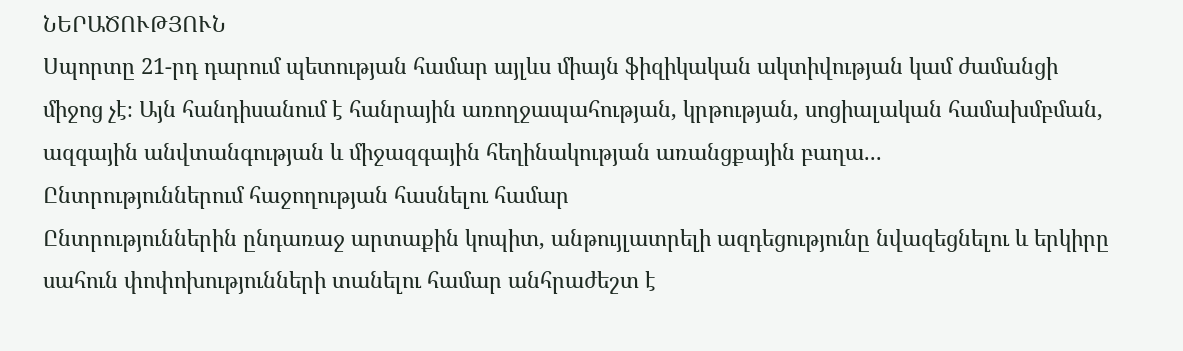ՆԵՐԱԾՈՒԹՅՈՒՆ
Սպորտը 21-րդ դարում պետության համար այլևս միայն ֆիզիկական ակտիվության կամ ժամանցի միջոց չէ։ Այն հանդիսանում է հանրային առողջապահության, կրթության, սոցիալական համախմբման, ազգային անվտանգության և միջազգային հեղինակության առանցքային բաղա...
Ընտրություններում հաջողության հասնելու համար
Ընտրություններին ընդառաջ արտաքին կոպիտ, անթույլատրելի ազդեցությունը նվազեցնելու և երկիրը սահուն փոփոխությունների տանելու համար անհրաժեշտ է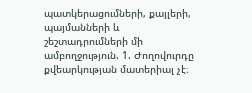պատկերացումների, քայլերի, պայմանների և շեշտադրումների մի ամբողջություն. 1. Ժողովուրդը քվեարկության մատերիալ չէ։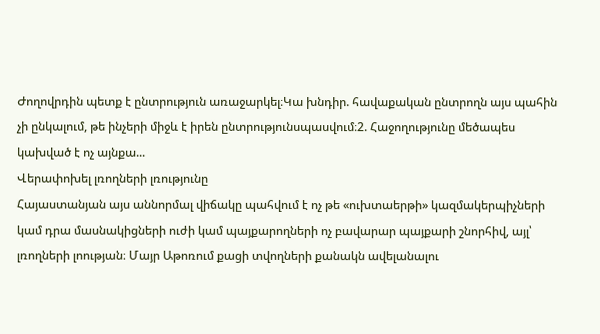Ժողովրդին պետք է ընտրություն առաջարկել։Կա խնդիր. հավաքական ընտրողն այս պահին չի ընկալում, թե ինչերի միջև է իրեն ընտրությունսպասվում։2. Հաջողությունը մեծապես կախված է ոչ այնքա...
Վերափոխել լռողների լռությունը
Հայաստանյան այս աննորմալ վիճակը պահվում է ոչ թե «ուխտաերթի» կազմակերպիչների կամ դրա մասնակիցների ուժի կամ պայքարողների ոչ բավարար պայքարի շնորհիվ, այլ՝ լռողների լոության։ Մայր Աթոռում քացի տվողների քանակն ավելանալու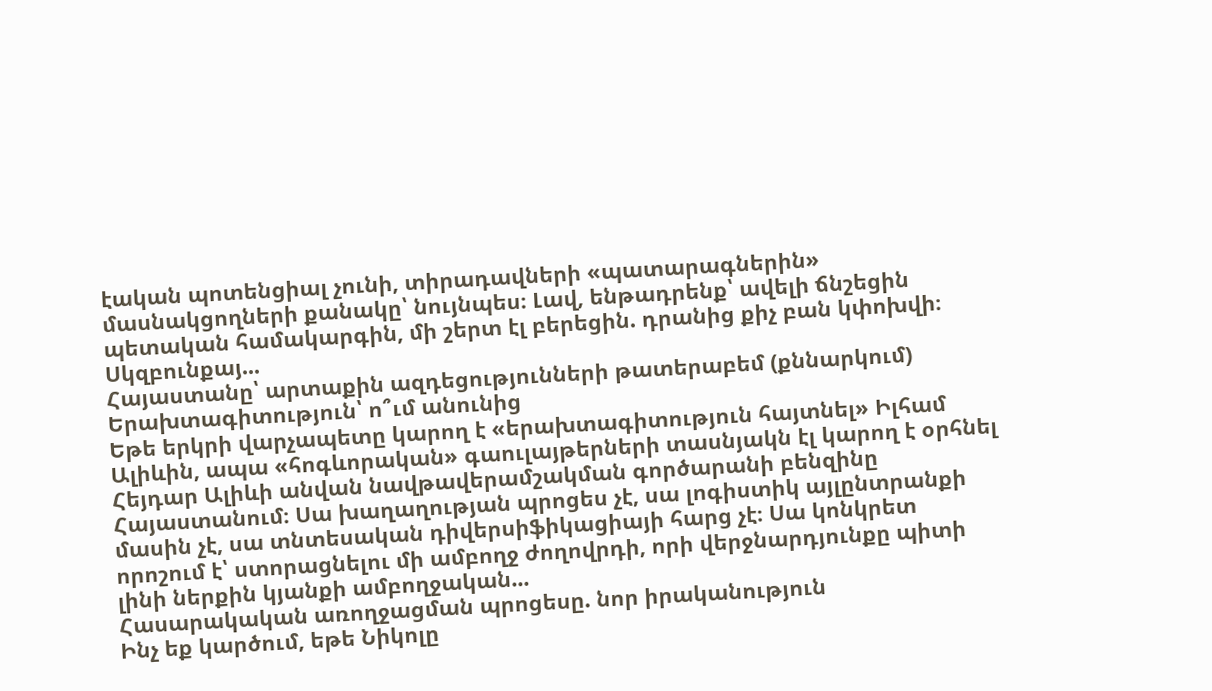էական պոտենցիալ չունի, տիրադավների «պատարագներին» մասնակցողների քանակը՝ նույնպես։ Լավ, ենթադրենք՝ ավելի ճնշեցին պետական համակարգին, մի շերտ էլ բերեցին. դրանից քիչ բան կփոխվի։ Սկզբունքայ...
Հայաստանը՝ արտաքին ազդեցությունների թատերաբեմ (քննարկում)
Երախտագիտություն՝ ո՞ւմ անունից
Եթե երկրի վարչապետը կարող է «երախտագիտություն հայտնել» Իլհամ Ալիևին, ապա «հոգևորական» գաուլայթերների տասնյակն էլ կարող է օրհնել Հեյդար Ալիևի անվան նավթավերամշակման գործարանի բենզինը Հայաստանում։ Սա խաղաղության պրոցես չէ, սա լոգիստիկ այլընտրանքի մասին չէ, սա տնտեսական դիվերսիֆիկացիայի հարց չէ։ Սա կոնկրետ որոշում է՝ ստորացնելու մի ամբողջ ժողովրդի, որի վերջնարդյունքը պիտի լինի ներքին կյանքի ամբողջական...
Հասարակական առողջացման պրոցեսը. նոր իրականություն
Ինչ եք կարծում, եթե Նիկոլը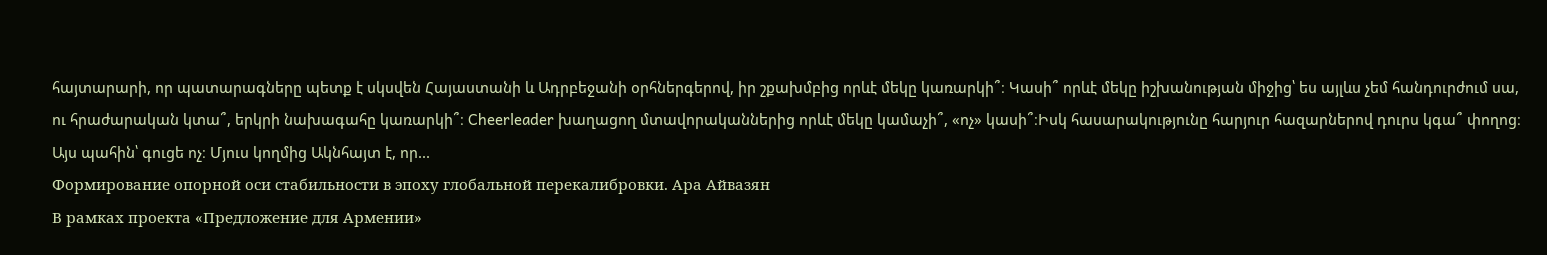հայտարարի, որ պատարագները պետք է սկսվեն Հայաստանի և Ադրբեջանի օրհներգերով, իր շքախմբից որևէ մեկը կառարկի՞։ Կասի՞ որևէ մեկը իշխանության միջից՝ ես այլևս չեմ հանդուրժում սա, ու հրաժարական կտա՞, երկրի նախագահը կառարկի՞։ Cheerleader խաղացող մտավորականներից որևէ մեկը կամաչի՞, «ոչ» կասի՞։Իսկ հասարակությունը հարյուր հազարներով դուրս կգա՞ փողոց։ Այս պահին՝ գուցե ոչ։ Մյուս կողմից Ակնհայտ է, որ...
Формирование опорной оси стабильности в эпоху глобальной перекалибровки. Ара Айвазян
В рамках проекта «Предложение для Армении»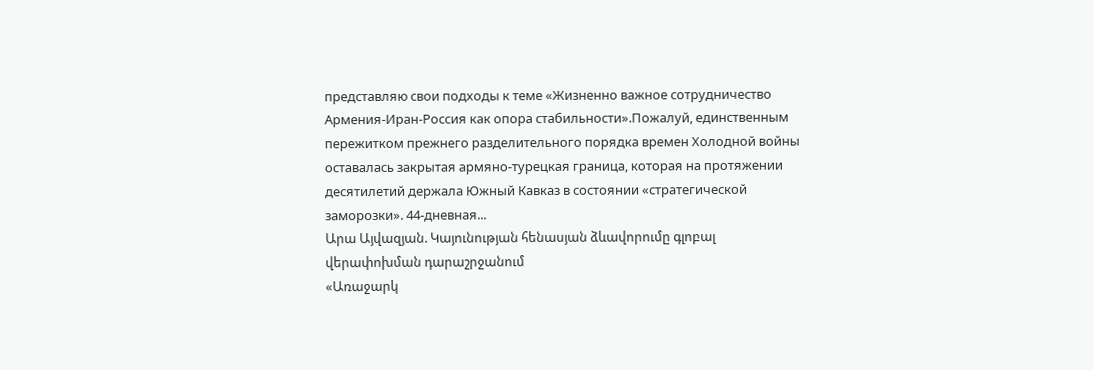представляю свои подходы к теме «Жизненно важное сотрудничество Армения-Иран-Россия как опора стабильности».Пожалуй, единственным пережитком прежнего разделительного порядка времен Холодной войны оставалась закрытая армяно-турецкая граница, которая на протяжении десятилетий держала Южный Кавказ в состоянии «стратегической заморозки». 44-дневная...
Արա Այվազյան. Կայունության հենասյան ձևավորումը գլոբալ վերափոխման դարաշրջանում
«Առաջարկ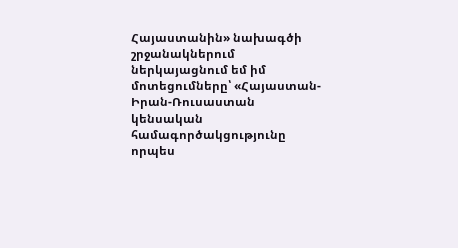Հայաստանին» նախագծի շրջանակներում ներկայացնում եմ իմ մոտեցումները՝ «Հայաստան-Իրան-Ռուսաստան կենսական համագործակցությունը որպես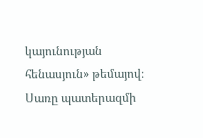կայունության հենասյուն» թեմայով։
Սառը պատերազմի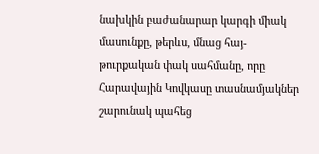նախկին բաժանարար կարգի միակ մասունքը, թերևս, մնաց հայ-թուրքական փակ սահմանը, որը Հարավային Կովկասը տասնամյակներ շարունակ պահեց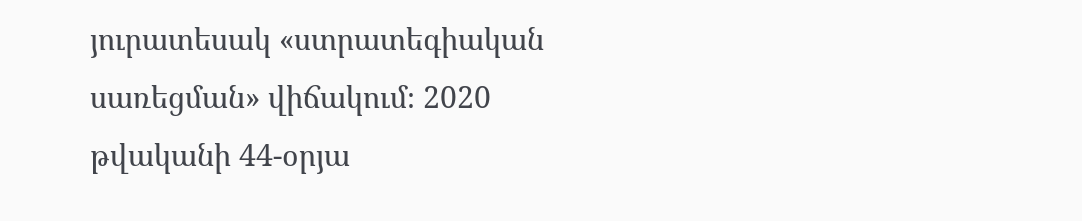յուրատեսակ «ստրատեգիական սառեցման» վիճակում։ 2020 թվականի 44-օրյա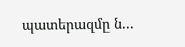պատերազմը ն...